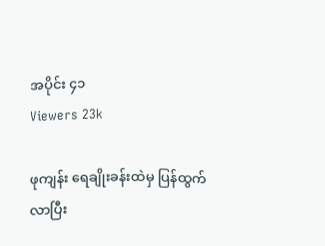အပိုင်း ၄၁
Viewers 23k

ဖုကျန်း ရေချိုးခန်းထဲမှ ပြန်ထွက်လာပြီး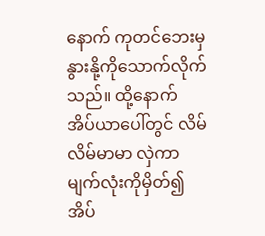နောက် ကုတင်ဘေးမှ နွားနို့ကိုသောက်လိုက်သည်။ ထို့နောက် အိပ်ယာပေါ်တွင် လိမ်လိမ်မာမာ လှဲကာ မျက်လုံးကိုမှိတ်၍ အိပ်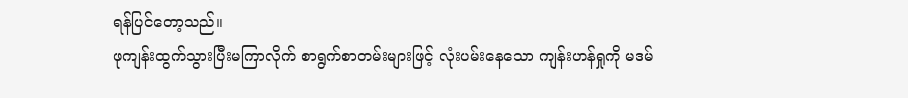ရန်ပြင်တော့သည်။
ဖုကျန်းထွက်သွားပြီးမကြာလိုက် စာရွက်စာတမ်းများဖြင့် လုံးပမ်းနေသော ကျန်းဟန်ရှုကို မဒမ်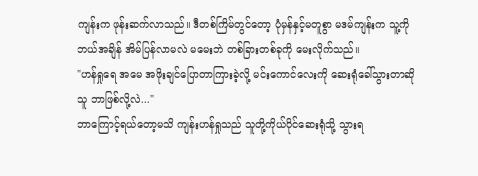ကျန်းက ဖုန်းဆက်လာသည်။ ဒီတစ်ကြိမ်တွင်တော့ ပုံမှန်နှင့်မတူစွာ မဒမ်ကျန်းက သူ့ကို ဘယ်အချိန် အိမ်ပြန်လာမလဲ မမေးဘဲ တစ်ခြားတစ်ခုကို မေးလိုက်သည်။
"ဟန်ရှုရေ အမေ အဖိုးချင်ပြောတာကြားခဲ့လို့ မင်းကောင်လေးကို ဆေးရုံခေါ်သွားတာဆို သူ ဘာဖြစ်လို့လဲ..."
ဘာကြောင့်ရယ်တော့မသိ ကျန်းဟန်ရှုသည် သူတို့ကိုယ်ပိုင်ဆေးရုံသို့ သွားရ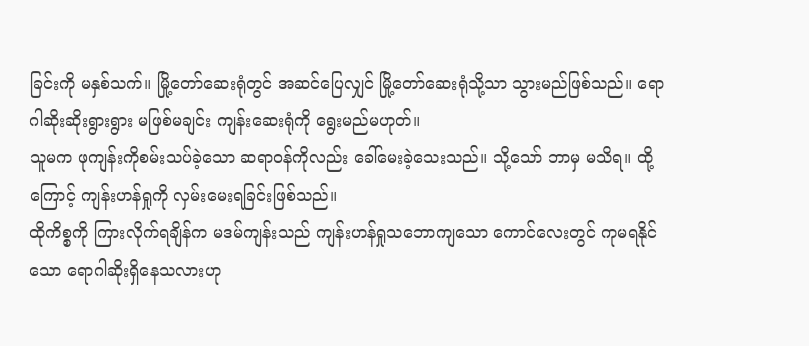ခြင်းကို မနှစ်သက်။ မြို့တော်ဆေးရုံတွင် အဆင်ပြေလျှင် မြို့တော်ဆေးရုံသို့သာ သွားမည်ဖြစ်သည်။ ရောဂါဆိုးဆိုးရွားရွား မဖြစ်မချင်း ကျန်းဆေးရုံကို ရွေးမည်မဟုတ်။
သူမက ဖုကျန်းကိုစမ်းသပ်ခဲ့သော ဆရာဝန်ကိုလည်း ခေါ်မေးခဲ့သေးသည်။ သို့သော် ဘာမှ မသိရ။ ထို့ကြောင့် ကျန်းဟန်ရှုကို လှမ်းမေးရခြင်းဖြစ်သည်။
ထိုကိစ္စကို ကြားလိုက်ရချိန်က မဒမ်ကျန်းသည် ကျန်းဟန်ရှုသဘောကျသော ကောင်လေးတွင် ကုမရနိုင်သော ရောဂါဆိုးရှိနေသလားဟု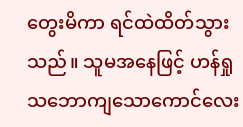တွေးမိကာ ရင်ထဲထိတ်သွားသည်။ သူမအနေဖြင့် ဟန်ရှုသဘောကျသောကောင်လေး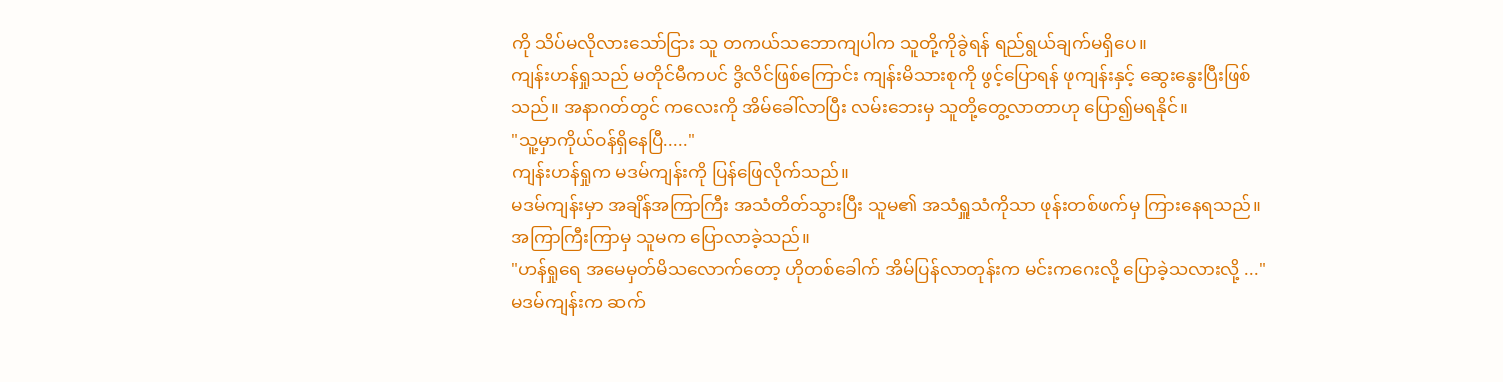ကို သိပ်မလိုလားသော်ငြား သူ တကယ်သဘောကျပါက သူတို့ကိုခွဲရန် ရည်ရွယ်ချက်မရှိပေ။
ကျန်းဟန်ရှုသည် မတိုင်မီကပင် ဒွိလိင်ဖြစ်ကြောင်း ကျန်းမိသားစုကို ဖွင့်ပြောရန် ဖုကျန်းနှင့် ဆွေးနွေးပြီးဖြစ်သည်။ အနာဂတ်တွင် ကလေးကို အိမ်ခေါ်လာပြီး လမ်းဘေးမှ သူတို့တွေ့လာတာဟု ပြော၍မရနိုင်။
"သူ့မှာကိုယ်ဝန်ရှိနေပြီ....."
ကျန်းဟန်ရှုက မဒမ်ကျန်းကို ပြန်ဖြေလိုက်သည်။
မဒမ်ကျန်းမှာ အချိန်အကြာကြီး အသံတိတ်သွားပြီး သူမ၏ အသံရှူသံကိုသာ ဖုန်းတစ်ဖက်မှ ကြားနေရသည်။
အကြာကြီးကြာမှ သူမက ပြောလာခဲ့သည်။
"ဟန်ရှုရေ အမေမှတ်မိသလောက်တော့ ဟိုတစ်ခေါက် အိမ်ပြန်လာတုန်းက မင်းကဂေးလို့ ပြောခဲ့သလားလို့ ..."
မဒမ်ကျန်းက ဆက်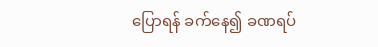ပြောရန် ခက်နေ၍ ခဏရပ်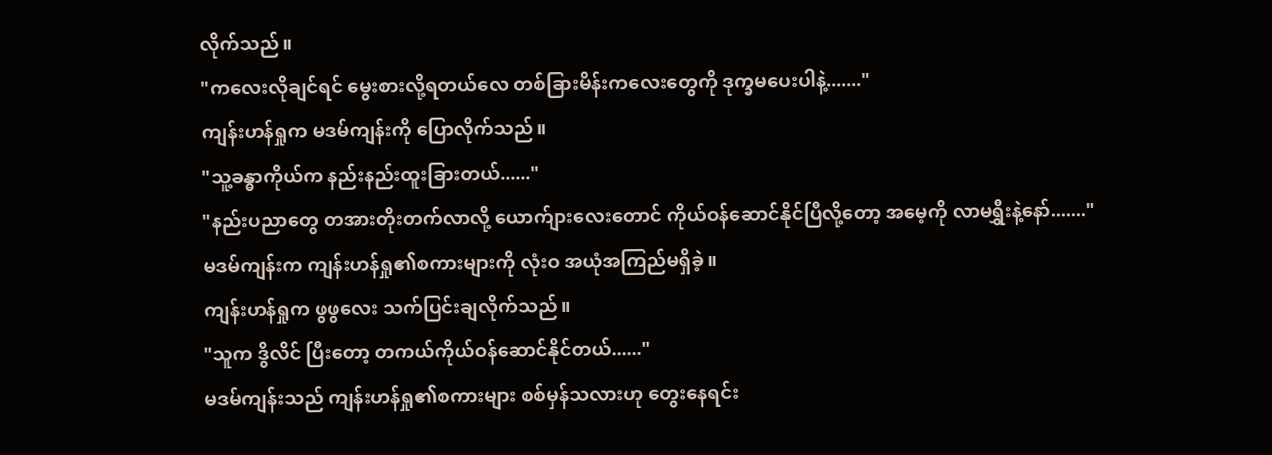လိုက်သည်။
"ကလေးလိုချင်ရင် မွေးစားလို့ရတယ်လေ တစ်ခြားမိန်းကလေးတွေကို ဒုက္ခမပေးပါနဲ့......."
ကျန်းဟန်ရှုက မဒမ်ကျန်းကို ပြောလိုက်သည်။
"သူ့ခန္ဓာကိုယ်က နည်းနည်းထူးခြားတယ်......"
"နည်းပညာတွေ တအားတိုးတက်လာလို့ ယောက်ျားလေးတောင် ကိုယ်ဝန်ဆောင်နိုင်ပြီလို့တော့ အမေ့ကို လာမရွှီးနဲ့နော်......."
မဒမ်ကျန်းက ကျန်းဟန်ရှု၏စကားများကို လုံးဝ အယုံအကြည်မရှိခဲ့။
ကျန်းဟန်ရှုက ဖွဖွလေး သက်ပြင်းချလိုက်သည်။
"သူက ဒွိလိင် ပြီးတော့ တကယ်ကိုယ်ဝန်ဆောင်နိုင်တယ်......"
မဒမ်ကျန်းသည် ကျန်းဟန်ရှု၏စကားများ စစ်မှန်သလားဟု တွေးနေရင်း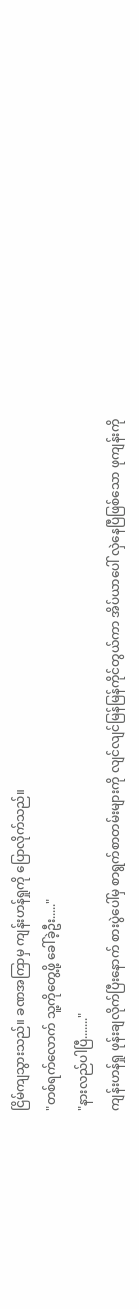ငြိမ်ကျသွားသည်။ ခဏအကြာမှ ကျန်းဟန်ရှုကို ပြောလိုက်သည်။
"တစ်ရက်လောက် သူ့ကိုတွေ့ဖို့‌ ခေါ်ခဲ့ဦး....."
"နားလည်ပါပြီ......."
ကျန်းဟန်ရှု ဖုန်းချလိုက်ပြီးနောက် စားပွဲပေါ်မှ စာရွက်စာတမ်းများကို လျင်လျင်မြန်မြန်ကိုင်တွယ်ကာ အိပ်ယာပေါ် လှဲနေပြီဖြစ်သော ဖုကျန်းကို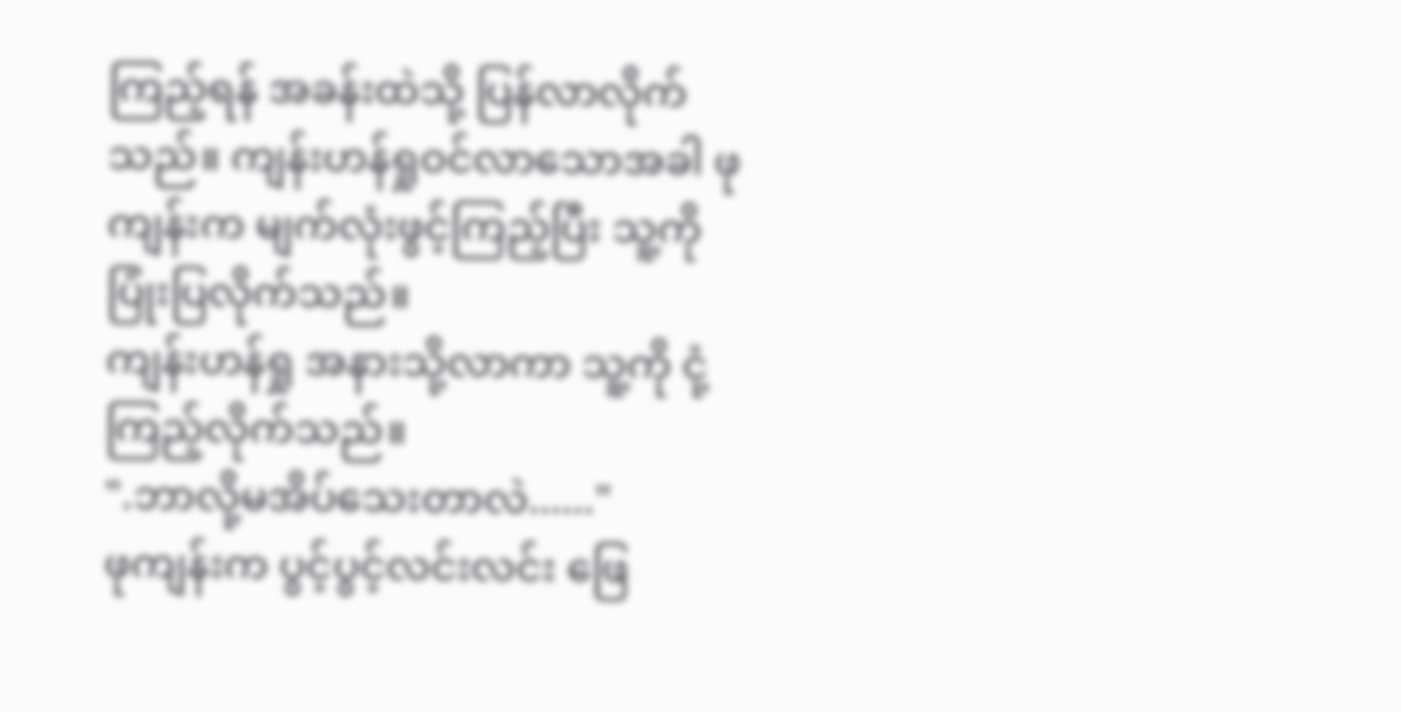ကြည့်ရန် အခန်းထဲသို့ ပြန်လာလိုက်သည်။ ကျန်းဟန်ရှုဝင်လာသောအခါ ဖုကျန်းက မျက်လုံးဖွင့်ကြည့်ပြီး သူ့ကို ပြုံးပြလိုက်သည်။
ကျန်းဟန်ရှု အနားသို့လာကာ သူ့ကို ငုံ့ကြည့်လိုက်သည်။
".ဘာလို့မအိပ်သေးတာလဲ......"
ဖုကျန်းက ပွင့်ပွင့်လင်းလင်း ဖြေ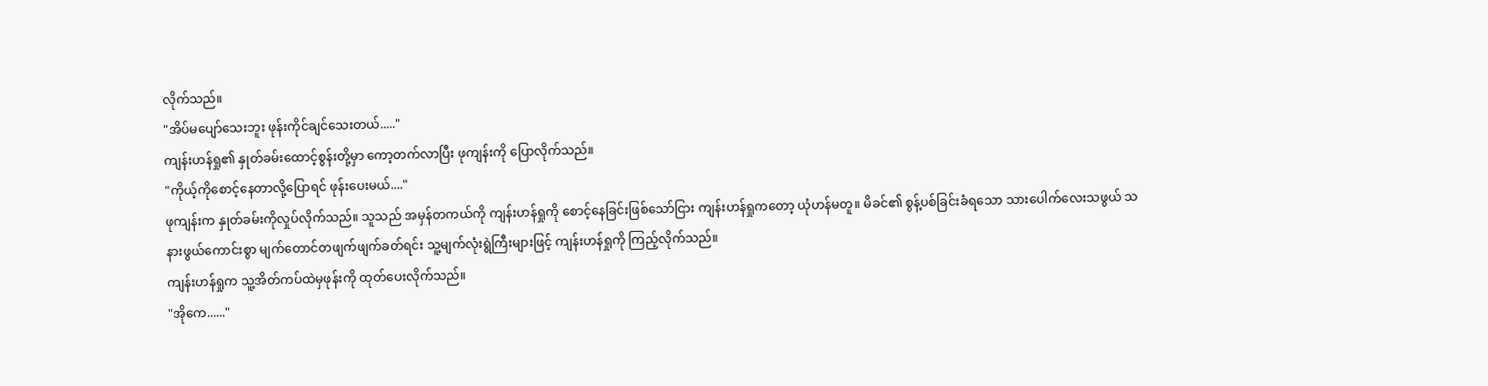လိုက်သည်။
"အိပ်မပျော်သေးဘူး ဖုန်းကိုင်ချင်သေးတယ်....."
ကျန်းဟန်ရှု၏ နှုတ်ခမ်းထောင့်စွန်းတို့မှာ ကော့တက်လာပြီး ဖုကျန်းကို ပြောလိုက်သည်။
"ကိုယ့်ကိုစောင့်နေတာလို့ပြောရင် ဖုန်းပေးမယ်...."
ဖုကျန်းက နှုတ်ခမ်းကိုလှုပ်လိုက်သည်။ သူသည် အမှန်တကယ်ကို ကျန်းဟန်ရှုကို စောင့်နေခြင်းဖြစ်သော်ငြား ကျန်းဟန်ရှုကတော့ ယုံဟန်မတူ။ မိခင်၏ စွန့်ပစ်ခြင်းခံရသော သားပေါက်လေးသဖွယ် သနားဖွယ်ကောင်းစွာ မျက်တောင်တဖျက်ဖျက်ခတ်ရင်း သူ့မျက်လုံးရွဲကြီးများဖြင့် ကျန်းဟန်ရှုကို ကြည့်လိုက်သည်။
ကျန်းဟန်ရှုက သူ့အိတ်ကပ်ထဲမှဖုန်းကို ထုတ်ပေးလိုက်သည်။
"အိုကေ......"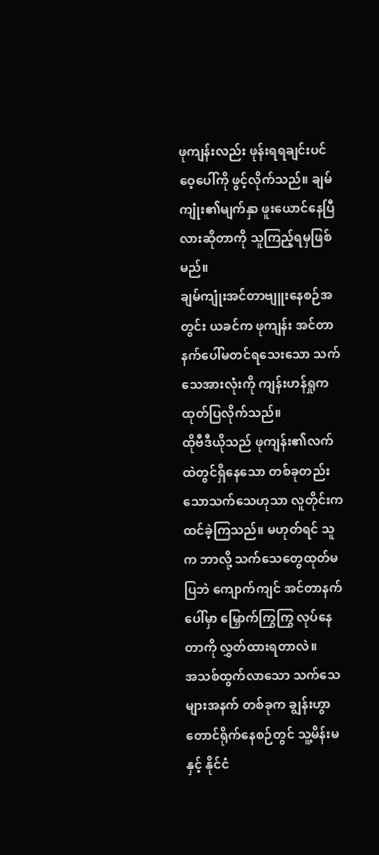ဖုကျန်းလည်း ဖုန်းရရချင်းပင် ဝေ့ပေါ်ကို ဖွင့်လိုက်သည်။ ချမ်ကျုံး၏မျက်နှာ ဖူးယောင်နေပြီလားဆိုတာကို သူကြည့်ရမှဖြစ်မည်။
ချမ်ကျုံးအင်တာဗျူးနေစဉ်အတွင်း ယခင်က ဖုကျန်း အင်တာနက်ပေါ်မတင်ရသေးသော သက်သေအားလုံးကို ကျန်းဟန်ရှုက ထုတ်ပြလိုက်သည်။
ထိုဗီဒီယိုသည် ဖုကျန်း၏လက်ထဲတွင်ရှိနေသော တစ်ခုတည်းသောသက်သေဟုသာ လူတိုင်းက ထင်ခဲ့ကြသည်။ မဟုတ်ရင် သူက ဘာလို့ သက်သေတွေထုတ်မပြဘဲ ကျောက်ကျင် အင်တာနက်ပေါ်မှာ မြှောက်ကြွကြွ လုပ်နေတာကို လွှတ်ထားရတာလဲ။
အသစ်ထွက်လာသော သက်သေများအနက် တစ်ခုက ချွန်းဟွာတောင်ရိုက်နေစဉ်တွင် သူ့မိန်းမနှင့် နိုင်ငံ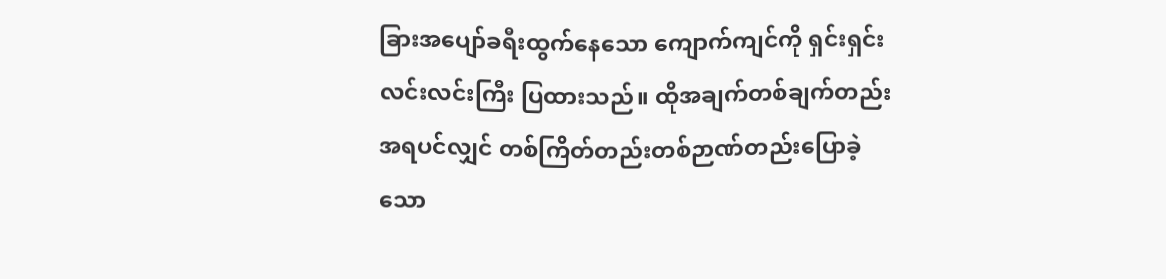ခြားအပျော်ခရီးထွက်နေသော ကျောက်ကျင်ကို ရှင်းရှင်းလင်းလင်းကြီး ပြထားသည်။ ထိုအချက်တစ်ချက်တည်းအရပင်လျှင် တစ်ကြိတ်တည်းတစ်ဉာဏ်တည်းပြောခဲ့သော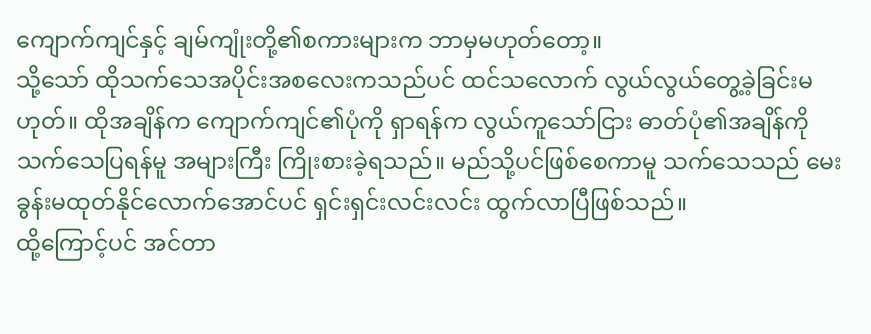ကျောက်ကျင်နှင့် ချမ်ကျုံးတို့၏စကားများက ဘာမှမဟုတ်တော့။
သို့သော် ထိုသက်သေအပိုင်းအစလေးကသည်ပင် ထင်သလောက် လွယ်လွယ်တွေ့ခဲ့ခြင်းမဟုတ်။ ထိုအချိန်က ကျောက်ကျင်၏ပုံကို ရှာရန်က လွယ်ကူသော်ငြား ဓာတ်ပုံ၏အချိန်ကို သက်သေပြရန်မူ အများကြီး ကြိုးစားခဲ့ရသည်။ မည်သို့ပင်ဖြစ်စေကာမူ သက်သေသည် မေးခွန်းမထုတ်နိုင်လောက်အောင်ပင် ရှင်းရှင်းလင်းလင်း ထွက်လာပြီဖြစ်သည်။
ထို့ကြောင့်ပင် အင်တာ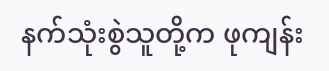နက်သုံးစွဲသူတို့က ဖုကျန်း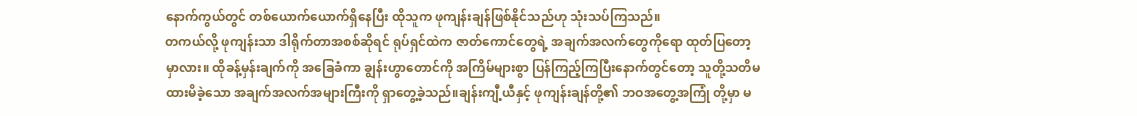နောက်ကွယ်တွင် တစ်ယောက်ယောက်ရှိနေပြီး ထိုသူက ဖုကျန်းချန်ဖြစ်နိုင်သည်ဟု သုံးသပ်ကြသည်။
တကယ်လို့ ဖုကျန်းသာ ဒါရိုက်တာအစစ်ဆိုရင် ရုပ်ရှင်ထဲက ဇာတ်ကောင်တွေရဲ့ အချက်အလက်တွေကိုရော ထုတ်ပြတော့မှာလား။ ထိုခန့်မှန်းချက်ကို အခြေခံကာ ချွန်းဟွာတောင်ကို အကြိမ်များစွာ ပြန်ကြည့်ကြပြီးနောက်တွင်တော့ သူတို့သတိမထားမိခဲ့သော အချက်အလက်အများကြီးကို ရှာတွေ့ခဲ့သည်။ချန်းကျီ့ယီနှင့် ဖုကျန်းချန်တို့၏ ဘဝအတွေ့အကြုံ တို့မှာ မ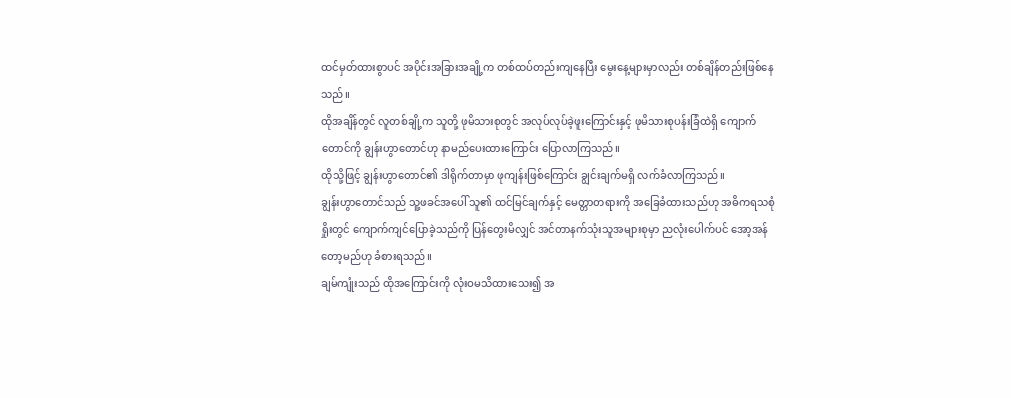ထင်မှတ်ထားစွာပင် အပိုင်းအခြားအချို့က တစ်ထပ်တည်းကျနေပြီး မွေးနေ့များမှာလည်း တစ်ချိန်တည်းဖြစ်နေသည်။
ထိုအချိန်တွင် လူတစ်ချို့က သူတို့ ဖုမိသားစုတွင် အလုပ်လုပ်ခဲ့ဖူးကြောင်းနှင့် ဖုမိသားစုပန်းခြံထဲရှိ ကျောက်တောင်ကို ချွန်းဟွာတောင်ဟု နာမည်ပေးထားကြောင်း ပြောလာကြသည်။
ထိုသို့ဖြင့် ချွန်းဟွာတောင်၏ ဒါရိုက်တာမှာ ဖုကျန်းဖြစ်ကြောင်း ချွင်းချက်မရှိ လက်ခံလာကြသည်။
ချွန်းဟွာတောင်သည် သူ့ဖခင်အပေါ် သူ၏ ထင်မြင်ချက်နှင့် မေတ္တာတရားကို အခြေခံထားသည်ဟု အဓိကရသစုံရှိုးတွင် ကျောက်ကျင်ပြောခဲ့သည်ကို ပြန်တွေးမိလျှင် အင်တာနက်သုံးသူအများစုမှာ ညလုံးပေါက်ပင် အော့အန်တော့မည်ဟု ခံစားရသည်။
ချမ်‌ကျုံးသည် ထိုအကြောင်းကို လုံးဝမသိထားသေး၍ အ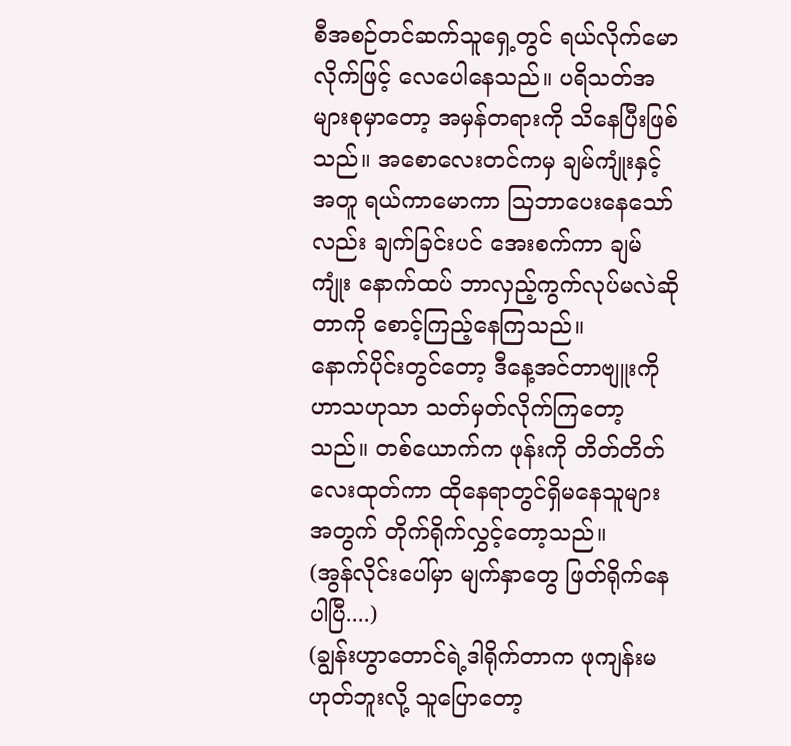စီအစဉ်တင်ဆက်သူရှေ့တွင် ရယ်လိုက်မောလိုက်ဖြင့် လေပေါနေသည်။ ပရိသတ်အများစုမှာတော့ အမှန်တရားကို သိနေပြီးဖြစ်သည်။ အစောလေးတင်ကမှ ချမ်ကျုံးနှင့်အတူ ရယ်ကာမောကာ ဩဘာပေးနေသော်လည်း ချက်ခြင်းပင် အေးစက်ကာ ချမ်ကျုံး နောက်ထပ် ဘာလှည့်ကွက်လုပ်မလဲဆိုတာကို စောင့်ကြည့်နေကြသည်။
နောက်ပိုင်းတွင်တော့ ဒီနေ့အင်တာဗျူးကို ဟာသဟုသာ သတ်မှတ်လိုက်ကြတော့သည်။ တစ်ယောက်က ဖုန်းကို တိတ်တိတ်လေးထုတ်ကာ ထိုနေရာတွင်ရှိမနေသူများအတွက် တိုက်ရိုက်လွှင့်တော့သည်။
(အွန်လိုင်းပေါ်မှာ မျက်နှာတွေ ဖြတ်ရိုက်နေပါပြီ....)
(ချွန်းဟွာတောင်ရဲ့ဒါရိုက်တာက ဖုကျန်းမဟုတ်ဘူးလို့ သူပြောတော့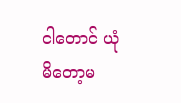ငါတောင် ယုံမိတော့မ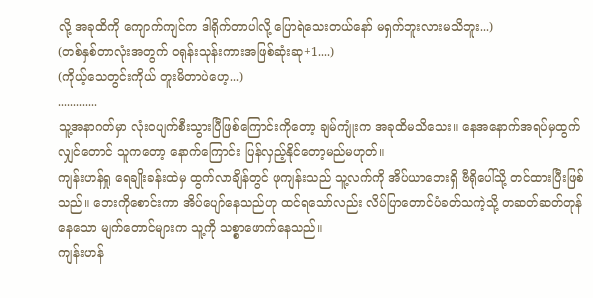လို့ အခုထိကို ကျောက်ကျင်က ဒါရိုက်တာပါလို့ ပြောရဲသေးတယ်နော် မရှက်ဘူးလားမသိဘူး...)
(တစ်နှစ်တာလုံးအတွက် ဝရုန်းသုန်းကားအဖြစ်ဆုံးဆု+1....)
(ကိုယ့်သေတွင်းကိုယ် တူးမိတာပဲဟေ့...)
.............
သူ့အနာဂတ်မှာ လုံးဝပျက်စီးသွားပြီဖြစ်ကြောင်းကိုတော့ ချမ်ကျုံးက အခုထိမသိသေး။ နေအနောက်အရပ်မှထွက်လျှင်တောင် သူကတော့ နောက်ကြောင်း ပြန်လှည့်နိုင်တော့မည်မဟုတ်။
ကျန်းဟန်ရှု ရေချိုးခန်းထဲမှ ထွက်လာချိန်တွင် ဖုကျန်းသည် သူ့လက်ကို အိပ်ယာဘေးရှိ ဗီရိုပေါ်သို့ တင်ထားပြီးဖြစ်သည်။ ဘေးကိုစောင်းကာ အိပ်ပျော်နေသည်ဟု ထင်ရသော်လည်း လိပ်ပြာတောင်ပံခတ်သကဲ့သို့ တဆတ်ဆတ်တုန်နေသော မျက်တောင်များက သူ့ကို သစ္စာဖောက်နေသည်။
ကျန်းဟန်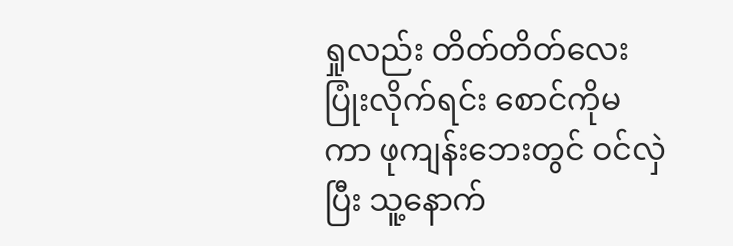ရှုလည်း တိတ်တိတ်လေးပြုံးလိုက်ရင်း စောင်ကိုမ ကာ ဖုကျန်းဘေးတွင် ဝင်လှဲပြီး သူ့နောက်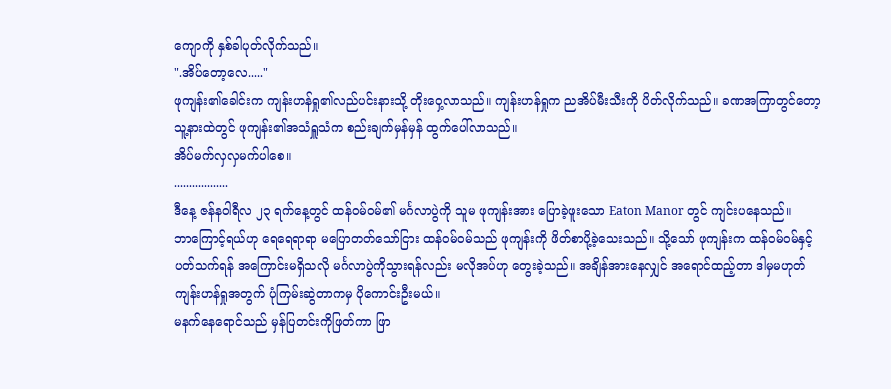ကျောကို နှစ်ခါပုတ်လိုက်သည်။
".အိပ်တော့လေ....."
ဖုကျန်း၏ခေါင်းက ကျန်းဟန်ရှု၏လည်ပင်းနားသို့ တိုးဝှေ့လာသည်။ ကျန်းဟန်ရှုက ညအိပ်မီးသီးကို ပိတ်လိုက်သည်။ ခဏအကြာတွင်တော့ သူ့နားထဲတွင် ဖုကျန်း၏အသံရှူသံက စည်းချက်မှန်မှန် ထွက်ပေါ်လာသည်။
အိပ်မက်လှလှမက်ပါစေ။
..................
ဒီနေ့ ဇန်နဝါရီလ ၂၃ ရက်နေ့တွင် ထန်ဝမ်ဝမ်၏ မင်္ဂလာပွဲကို သူမ ဖုကျန်းအား ပြောခဲ့ဖူးသော Eaton Manor တွင် ကျင်းပနေသည်။
ဘာကြောင့်ရယ်ဟု ရေရေရာရာ မပြောတတ်သော်ငြား ထန်ဝမ်ဝမ်သည် ဖုကျန်းကို ဖိတ်စာပို့ခဲ့သေးသည်။ သို့သော် ဖုကျန်းက ထန်ဝမ်ဝမ်နှင့် ပတ်သက်ရန် အကြောင်းမရှိသလို မင်္ဂလာပွဲကိုသွားရန်လည်း မလိုအပ်ဟု တွေးခဲ့သည်။ အချိန်အားနေလျှင် အရောင်ထည့်တာ ဒါမှမဟုတ် ကျန်းဟန်ရှုအတွက် ပုံကြမ်းဆွဲတာကမှ ပိုကောင်းဦးမယ်။
မနက်နေရောင်သည် မှန်ပြတင်းကိုဖြတ်ကာ ဖြာ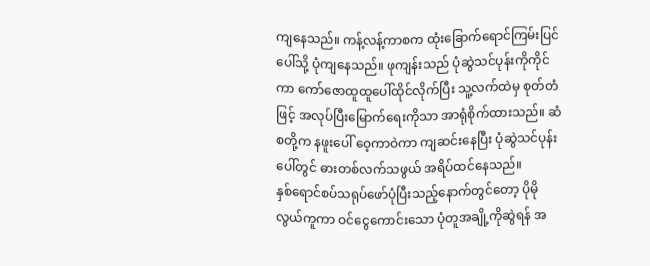ကျနေသည်။ ကန့်လန့်ကာစက ထုံးခြောက်ရောင်ကြမ်းပြင်ပေါ်သို့ ပုံကျနေသည်။ ဖုကျန်းသည် ပုံဆွဲသင်ပုန်းကိုကိုင်ကာ ကော်ဇောထူထူပေါ်ထိုင်လိုက်ပြီး သူ့လက်ထဲမှ စုတ်တံဖြင့် အလုပ်ပြီးမြောက်ရေးကိုသာ အာရုံစိုက်ထားသည်။ ဆံစတို့က နဖူးပေါ် ဝေ့ကာဝဲကာ ကျဆင်းနေပြီး ပုံဆွဲသင်ပုန်းပေါ်တွင် ဓားတစ်လက်သဖွယ် အရိပ်ထင်နေသည်။
နှစ်ရောင်စပ်သရုပ်ဖော်ပုံပြီးသည့်နောက်တွင်တော့ ပိုမိုလွယ်ကူကာ ဝင်ငွေကောင်းသော ပုံတူအချို့ကိုဆွဲရန် အ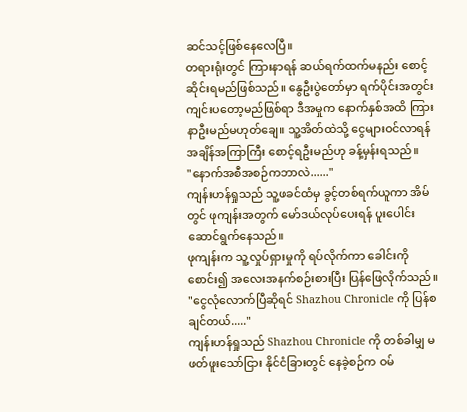ဆင်သင့်ဖြစ်နေလေပြီ။
တရားရုံးတွင် ကြားနာရန် ဆယ်ရက်ထက်မနည်း စောင့်ဆိုင်းရမည်ဖြစ်သည်။ နွေဦးပွဲတော်မှာ ရက်ပိုင်းအတွင်း ကျင်းပတော့မည်ဖြစ်ရာ ဒီအမှုက နောက်နှစ်အထိ ကြားနာဦးမည်မဟုတ်ချေ။ သူ့အိတ်ထဲသို့ ငွေများဝင်လာရန် အချိန်အကြာကြီး စောင့်ရဦးမည်ဟု ခန့်မှန်းရသည်။
"နောက်အစီအစဉ်ကဘာလဲ......"
ကျန်းဟန်ရှုသည် သူ့ဖခင်ထံမှ ခွင့်တစ်ရက်ယူကာ အိမ်တွင် ဖုကျန်းအတွက် မော်ဒယ်လုပ်ပေးရန် ပူးပေါင်း ဆောင်ရွက်နေသည်။
ဖုကျန်းက သူ့လှုပ်ရှားမှုကို ရပ်လိုက်ကာ ခေါင်းကိုစောင်း၍ အလေးအနက်စဉ်းစားပြီး ပြန်ဖြေလိုက်သည်။
"ငွေလုံလောက်ပြီဆိုရင် Shazhou Chronicle ကို ပြန်စချင်တယ်....."
ကျန်းဟန်ရှုသည် Shazhou Chronicle ကို တစ်ခါမျှ မဖတ်ဖူးသော်ငြား နိုင်ငံခြားတွင် နေခဲ့စဉ်က ဝမ်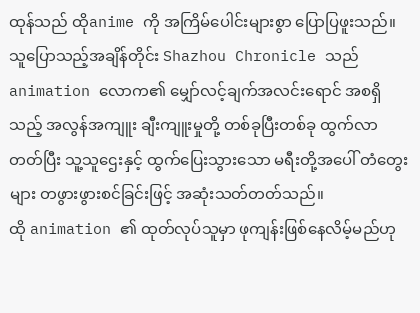ထုန်သည် ထိုanime ကို အကြိမ်ပေါင်းများစွာ ပြောပြဖူးသည်။ သူပြောသည့်အချိန်တိုင်း Shazhou Chronicle သည် animation လောက၏ မျှော်လင့်ချက်အလင်းရောင် အစရှိသည့် အလွန်အကျူး ချီးကျူးမှုတို့ တစ်ခုပြီးတစ်ခု ထွက်လာတတ်ပြီး သူ့သူဌေးနှင့် ထွက်ပြေးသွားသော မရီးတို့အပေါ် တံတွေးများ တဖွားဖွားစင်ခြင်းဖြင့် အဆုံးသတ်တတ်သည်။
ထို animation ၏ ထုတ်လုပ်သူမှာ ဖုကျန်းဖြစ်နေလိမ့်မည်ဟု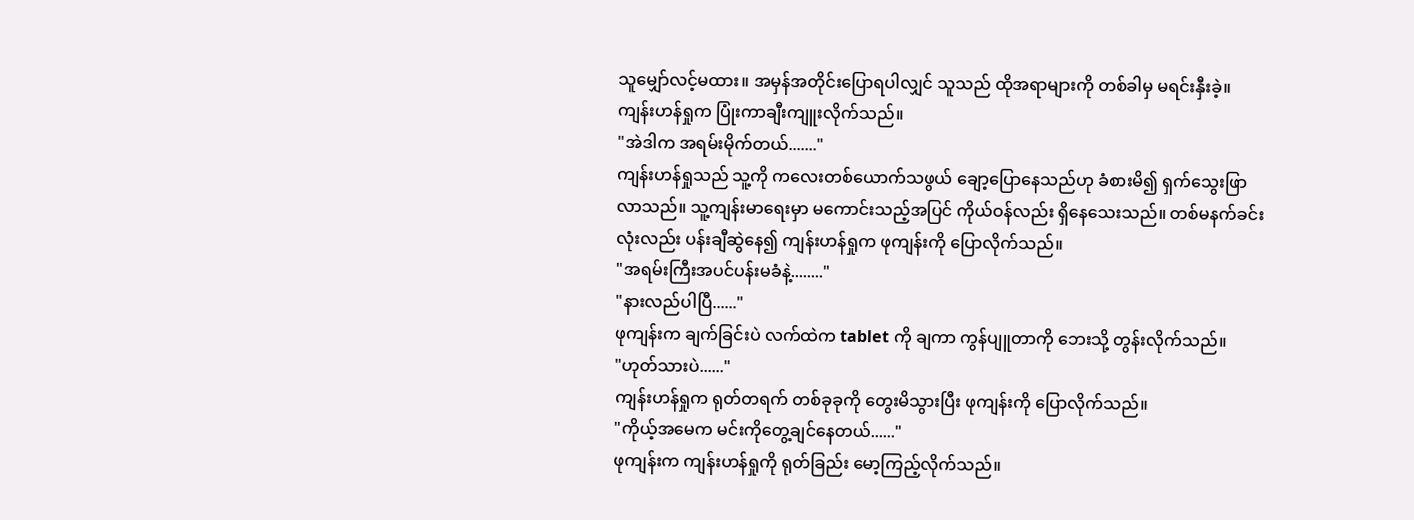သူမျှော်လင့်မထား။ အမှန်အတိုင်းပြောရပါလျှင် သူသည် ထိုအရာများကို တစ်ခါမှ မရင်းနှီးခဲ့။
ကျန်းဟန်ရှုက ပြုံးကာချီးကျူးလိုက်သည်။
"အဲဒါက အရမ်းမိုက်တယ်......."
ကျန်းဟန်ရှုသည် သူ့ကို ကလေးတစ်ယောက်သဖွယ် ချော့ပြောနေသည်ဟု ခံစားမိ၍ ရှက်‌သွေးဖြာလာသည်။ သူ့ကျန်းမာရေးမှာ မကောင်းသည့်အပြင် ကိုယ်ဝန်လည်း ရှိနေသေးသည်။ တစ်မနက်ခင်းလုံးလည်း ပန်းချီဆွဲနေ၍ ကျန်းဟန်ရှုက ဖုကျန်းကို ပြောလိုက်သည်။
"အရမ်းကြီးအပင်ပန်းမခံနဲ့........"
"နားလည်ပါပြီ......"
ဖုကျန်းက ချက်ခြင်းပဲ လက်ထဲက tablet ကို ‌ချကာ ကွန်ပျူတာကို ဘေးသို့ တွန်းလိုက်သည်။
"ဟုတ်သားပဲ......"
ကျန်းဟန်ရှုက ရုတ်တရက် တစ်ခုခုကို တွေးမိသွားပြီး ဖုကျန်းကို ပြောလိုက်သည်။
"ကိုယ့်အမေက မင်းကိုတွေ့ချင်နေတယ်......"
ဖုကျန်းက ကျန်းဟန်ရှုကို ရုတ်ခြည်း မော့ကြည့်လိုက်သည်။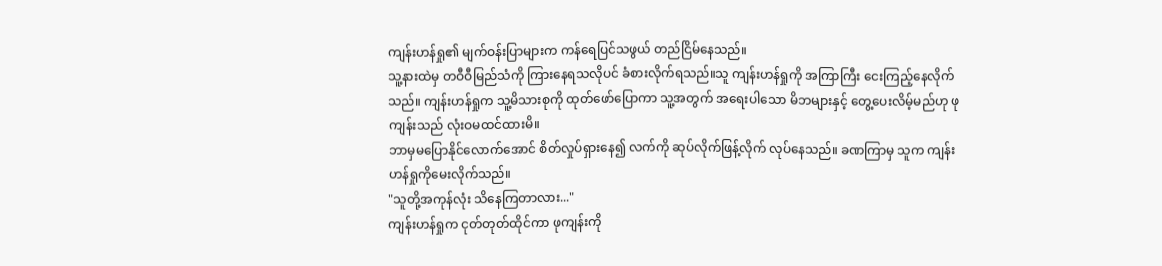ကျန်းဟန်ရှု၏ မျက်ဝန်းပြာများက ကန်ရေပြင်သဖွယ် တည်ငြိမ်နေသည်။
သူ့နားထဲမှ တဝီဝီမြည်သံကို ကြားနေရသလိုပင် ခံစားလိုက်ရသည်။သူ ကျန်းဟန်ရှုကို အကြာကြီး ငေးကြည့်နေလိုက်သည်။ ကျန်းဟန်ရှုက သူ့မိသားစုကို ထုတ်ဖော်ပြောကာ သူ့အတွက် အရေးပါသော မိဘများနှင့် တွေ့ပေးလိမ့်မည်ဟု ဖုကျန်းသည် လုံးဝမထင်ထားမိ။
ဘာမှမပြောနိုင်လောက်အောင် စိတ်လှုပ်ရှားနေ၍ လက်ကို ဆုပ်လိုက်ဖြန့်လိုက် လုပ်နေသည်။ ခဏကြာမှ သူက ကျန်းဟန်ရှုကိုမေးလိုက်သည်။
"သူတို့အကုန်လုံး သိနေကြတာလား..."
ကျန်းဟန်ရှုက ငုတ်တုတ်ထိုင်ကာ ဖုကျန်းကို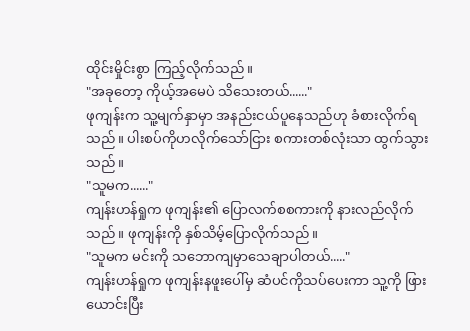ထိုင်းမှိုင်းစွာ ကြည့်လိုက်သည်။
"အခုတော့ ကိုယ့်အမေပဲ သိသေးတယ်......"
ဖုကျန်းက သူ့မျက်နှာမှာ အနည်းငယ်ပူနေသည်ဟု ခံစားလိုက်ရသည်။ ပါးစပ်ကိုဟလိုက်သော်ငြား စကားတစ်လုံးသာ ထွက်သွားသည်။
"သူမက......"
ကျန်းဟန်ရှုက ဖုကျန်း၏ ပြောလက်စစကားကို နားလည်လိုက်သည်။ ဖုကျန်းကို နှစ်သိမ့်ပြောလိုက်သည်။
"သူမက မင်းကို သဘောကျမှာသေချာပါတယ်....."
ကျန်းဟန်ရှုက ဖုကျန်းနဖူးပေါ်မှ ဆံပင်ကိုသပ်ပေးကာ သူ့ကို ဖြားယောင်းပြီး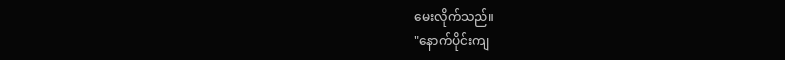မေးလိုက်သည်။
"နောက်ပိုင်းကျ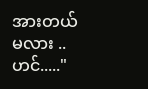အားတယ်မလား ..ဟင်....."